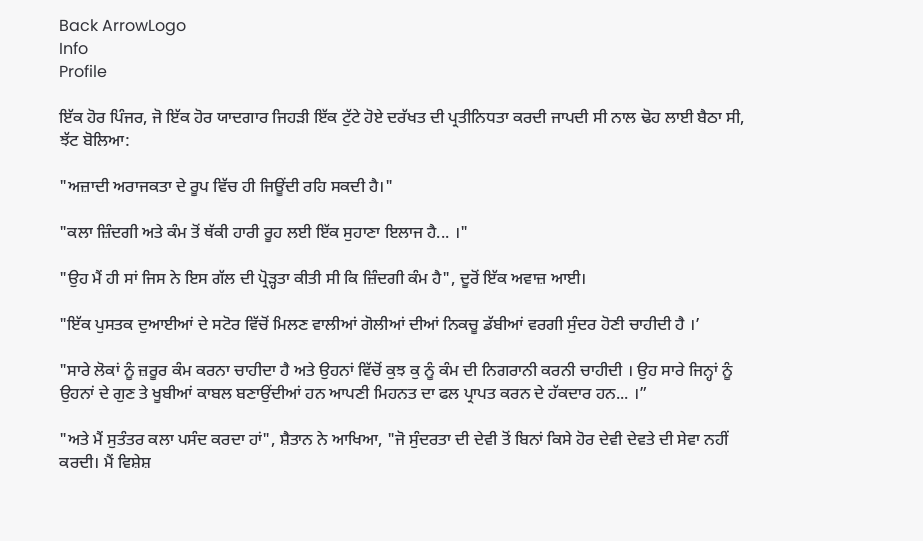Back ArrowLogo
Info
Profile

ਇੱਕ ਹੋਰ ਪਿੰਜਰ, ਜੋ ਇੱਕ ਹੋਰ ਯਾਦਗਾਰ ਜਿਹੜੀ ਇੱਕ ਟੁੱਟੇ ਹੋਏ ਦਰੱਖਤ ਦੀ ਪ੍ਰਤੀਨਿਧਤਾ ਕਰਦੀ ਜਾਪਦੀ ਸੀ ਨਾਲ ਢੋਹ ਲਾਈ ਬੈਠਾ ਸੀ, ਝੱਟ ਬੋਲਿਆ:

"ਅਜ਼ਾਦੀ ਅਰਾਜਕਤਾ ਦੇ ਰੂਪ ਵਿੱਚ ਹੀ ਜਿਊਂਦੀ ਰਹਿ ਸਕਦੀ ਹੈ।"

"ਕਲਾ ਜ਼ਿੰਦਗੀ ਅਤੇ ਕੰਮ ਤੋਂ ਥੱਕੀ ਹਾਰੀ ਰੂਹ ਲਈ ਇੱਕ ਸੁਹਾਣਾ ਇਲਾਜ ਹੈ... ।"

"ਉਹ ਮੈਂ ਹੀ ਸਾਂ ਜਿਸ ਨੇ ਇਸ ਗੱਲ ਦੀ ਪ੍ਰੋੜ੍ਹਤਾ ਕੀਤੀ ਸੀ ਕਿ ਜ਼ਿੰਦਗੀ ਕੰਮ ਹੈ", ਦੂਰੋਂ ਇੱਕ ਅਵਾਜ਼ ਆਈ।

"ਇੱਕ ਪੁਸਤਕ ਦੁਆਈਆਂ ਦੇ ਸਟੋਰ ਵਿੱਚੋਂ ਮਿਲਣ ਵਾਲੀਆਂ ਗੋਲੀਆਂ ਦੀਆਂ ਨਿਕਚੂ ਡੱਬੀਆਂ ਵਰਗੀ ਸੁੰਦਰ ਹੋਣੀ ਚਾਹੀਦੀ ਹੈ ।’

"ਸਾਰੇ ਲੋਕਾਂ ਨੂੰ ਜ਼ਰੂਰ ਕੰਮ ਕਰਨਾ ਚਾਹੀਦਾ ਹੈ ਅਤੇ ਉਹਨਾਂ ਵਿੱਚੋਂ ਕੁਝ ਕੁ ਨੂੰ ਕੰਮ ਦੀ ਨਿਗਰਾਨੀ ਕਰਨੀ ਚਾਹੀਦੀ । ਉਹ ਸਾਰੇ ਜਿਨ੍ਹਾਂ ਨੂੰ ਉਹਨਾਂ ਦੇ ਗੁਣ ਤੇ ਖੂਬੀਆਂ ਕਾਬਲ ਬਣਾਉਂਦੀਆਂ ਹਨ ਆਪਣੀ ਮਿਹਨਤ ਦਾ ਫਲ ਪ੍ਰਾਪਤ ਕਰਨ ਦੇ ਹੱਕਦਾਰ ਹਨ... ।”

"ਅਤੇ ਮੈਂ ਸੁਤੰਤਰ ਕਲਾ ਪਸੰਦ ਕਰਦਾ ਹਾਂ", ਸ਼ੈਤਾਨ ਨੇ ਆਖਿਆ, "ਜੋ ਸੁੰਦਰਤਾ ਦੀ ਦੇਵੀ ਤੋਂ ਬਿਨਾਂ ਕਿਸੇ ਹੋਰ ਦੇਵੀ ਦੇਵਤੇ ਦੀ ਸੇਵਾ ਨਹੀਂ ਕਰਦੀ। ਮੈਂ ਵਿਸ਼ੇਸ਼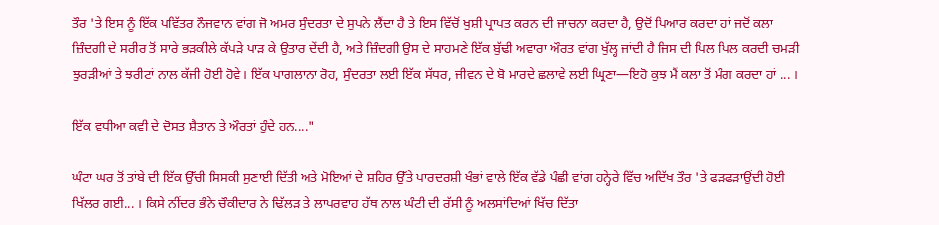ਤੌਰ 'ਤੇ ਇਸ ਨੂੰ ਇੱਕ ਪਵਿੱਤਰ ਨੌਜਵਾਨ ਵਾਂਗ ਜੋ ਅਮਰ ਸੁੰਦਰਤਾ ਦੇ ਸੁਪਨੇ ਲੈਂਦਾ ਹੈ ਤੇ ਇਸ ਵਿੱਚੋਂ ਖੁਸ਼ੀ ਪ੍ਰਾਪਤ ਕਰਨ ਦੀ ਜਾਚਨਾ ਕਰਦਾ ਹੈ, ਉਦੋਂ ਪਿਆਰ ਕਰਦਾ ਹਾਂ ਜਦੋਂ ਕਲਾ ਜ਼ਿੰਦਗੀ ਦੇ ਸਰੀਰ ਤੋਂ ਸਾਰੇ ਭੜਕੀਲੇ ਕੱਪੜੇ ਪਾੜ ਕੇ ਉਤਾਰ ਦੇਂਦੀ ਹੈ, ਅਤੇ ਜ਼ਿੰਦਗੀ ਉਸ ਦੇ ਸਾਹਮਣੇ ਇੱਕ ਬੁੱਢੀ ਅਵਾਰਾ ਔਰਤ ਵਾਂਗ ਖੁੱਲ੍ਹ ਜਾਂਦੀ ਹੈ ਜਿਸ ਦੀ ਪਿਲ ਪਿਲ ਕਰਦੀ ਚਮੜੀ ਝੁਰੜੀਆਂ ਤੇ ਝਰੀਟਾਂ ਨਾਲ ਕੱਜੀ ਹੋਈ ਹੋਵੇ। ਇੱਕ ਪਾਗਲਾਨਾ ਰੋਹ, ਸੁੰਦਰਤਾ ਲਈ ਇੱਕ ਸੱਧਰ, ਜੀਵਨ ਦੇ ਬੋ ਮਾਰਦੇ ਛਲਾਵੇ ਲਈ ਘ੍ਰਿਣਾ—ਇਹੋ ਕੁਝ ਮੈਂ ਕਲਾ ਤੋਂ ਮੰਗ ਕਰਦਾ ਹਾਂ ... ।

ਇੱਕ ਵਧੀਆ ਕਵੀ ਦੇ ਦੋਸਤ ਸ਼ੈਤਾਨ ਤੇ ਔਰਤਾਂ ਹੁੰਦੇ ਹਨ...."

ਘੰਟਾ ਘਰ ਤੋਂ ਤਾਂਬੇ ਦੀ ਇੱਕ ਉੱਚੀ ਸਿਸਕੀ ਸੁਣਾਈ ਦਿੱਤੀ ਅਤੇ ਮੋਇਆਂ ਦੇ ਸ਼ਹਿਰ ਉੱਤੇ ਪਾਰਦਰਸ਼ੀ ਖੰਭਾਂ ਵਾਲੇ ਇੱਕ ਵੱਡੇ ਪੰਛੀ ਵਾਂਗ ਹਨ੍ਹੇਰੇ ਵਿੱਚ ਅਦਿੱਖ ਤੌਰ 'ਤੇ ਫੜਫੜਾਉਂਦੀ ਹੋਈ ਖਿੱਲਰ ਗਈ... । ਕਿਸੇ ਨੀਂਦਰ ਭੰਨੇ ਚੌਕੀਦਾਰ ਨੇ ਢਿੱਲੜ ਤੇ ਲਾਪਰਵਾਹ ਹੱਥ ਨਾਲ ਘੰਟੀ ਦੀ ਰੱਸੀ ਨੂੰ ਅਲਸਾਂਦਿਆਂ ਖਿੱਚ ਦਿੱਤਾ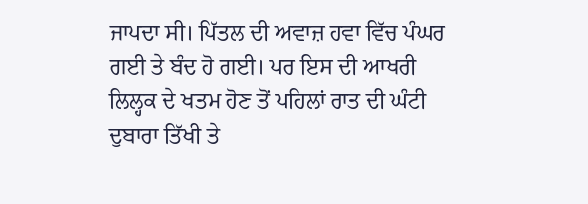ਜਾਪਦਾ ਸੀ। ਪਿੱਤਲ ਦੀ ਅਵਾਜ਼ ਹਵਾ ਵਿੱਚ ਪੰਘਰ ਗਈ ਤੇ ਬੰਦ ਹੋ ਗਈ। ਪਰ ਇਸ ਦੀ ਆਖਰੀ ਲਿਲ੍ਹਕ ਦੇ ਖਤਮ ਹੋਣ ਤੋਂ ਪਹਿਲਾਂ ਰਾਤ ਦੀ ਘੰਟੀ ਦੁਬਾਰਾ ਤਿੱਖੀ ਤੇ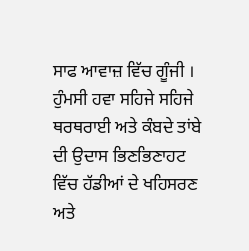ਸਾਫ ਆਵਾਜ਼ ਵਿੱਚ ਗੂੰਜੀ । ਹੁੰਮਸੀ ਹਵਾ ਸਹਿਜੇ ਸਹਿਜੇ ਥਰਥਰਾਈ ਅਤੇ ਕੰਬਦੇ ਤਾਂਬੇ ਦੀ ਉਦਾਸ ਭਿਣਭਿਣਾਹਟ ਵਿੱਚ ਹੱਡੀਆਂ ਦੇ ਖਹਿਸਰਣ ਅਤੇ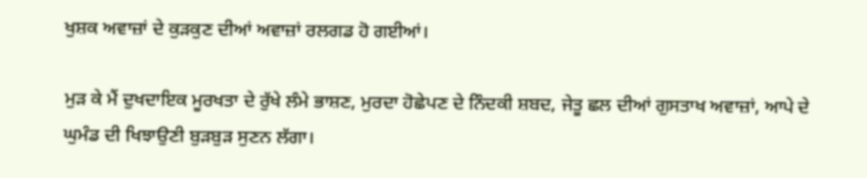ਖੁਸ਼ਕ ਅਵਾਜ਼ਾਂ ਦੇ ਕੁੜਕੁਣ ਦੀਆਂ ਅਵਾਜ਼ਾਂ ਰਲਗਡ ਹੋ ਗਈਆਂ।

ਮੁੜ ਕੇ ਮੈਂ ਦੁਖਦਾਇਕ ਮੂਰਖਤਾ ਦੇ ਰੁੱਖੇ ਲੰਮੇ ਭਾਸ਼ਣ, ਮੁਰਦਾ ਹੋਛੇਪਣ ਦੇ ਨਿੰਦਕੀ ਸ਼ਬਦ, ਜੇਤੂ ਛਲ ਦੀਆਂ ਗੁਸਤਾਖ ਅਵਾਜ਼ਾਂ, ਆਪੇ ਦੇ ਘੁਮੰਡ ਦੀ ਖਿਝਾਉਣੀ ਬੁੜਬੁੜ ਸੁਣਨ ਲੱਗਾ।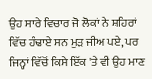ਉਹ ਸਾਰੇ ਵਿਚਾਰ ਜੋ ਲੋਕਾਂ ਨੇ ਸ਼ਹਿਰਾਂ ਵਿੱਚ ਹੰਢਾਏ ਸਨ ਮੁੜ ਜੀਅ ਪਏ, ਪਰ ਜਿਨ੍ਹਾਂ ਵਿੱਚੋਂ ਕਿਸੇ ਇੱਕ 'ਤੇ ਵੀ ਉਹ ਮਾਣ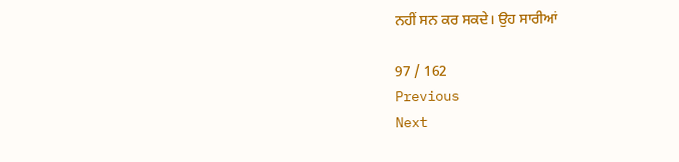ਨਹੀਂ ਸਨ ਕਰ ਸਕਦੇ। ਉਹ ਸਾਰੀਆਂ

97 / 162
Previous
Next